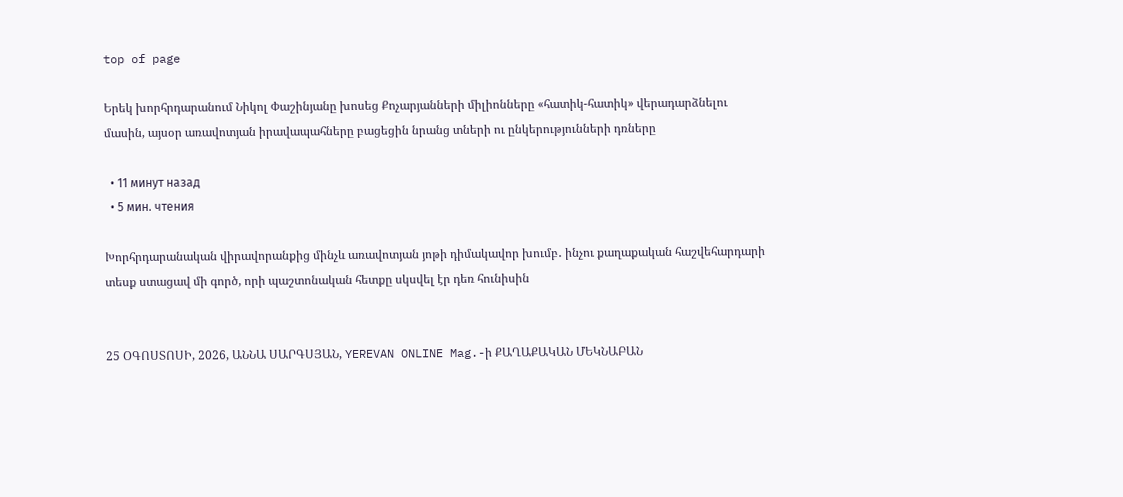top of page

Երեկ խորհրդարանում Նիկոլ Փաշինյանը խոսեց Քոչարյանների միլիոնները «հատիկ-հատիկ» վերադարձնելու մասին, այսօր առավոտյան իրավապահները բացեցին նրանց տների ու ընկերությունների դռները

  • 11 минут назад
  • 5 мин. чтения

Խորհրդարանական վիրավորանքից մինչև առավոտյան յոթի դիմակավոր խումբ․ ինչու քաղաքական հաշվեհարդարի տեսք ստացավ մի գործ, որի պաշտոնական հետքը սկսվել էր դեռ հունիսին


25 ՕԳՈՍՏՈՍԻ, 2026, ԱՆՆԱ ՍԱՐԳՍՅԱՆ, YEREVAN ONLINE Mag.-ի ՔԱՂԱՔԱԿԱՆ ՄԵԿՆԱԲԱՆ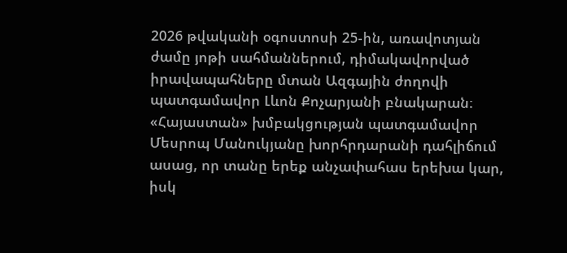2026 թվականի օգոստոսի 25-ին, առավոտյան ժամը յոթի սահմաններում, դիմակավորված իրավապահները մտան Ազգային ժողովի պատգամավոր Լևոն Քոչարյանի բնակարան։ «Հայաստան» խմբակցության պատգամավոր Մեսրոպ Մանուկյանը խորհրդարանի դահլիճում ասաց, որ տանը երեք անչափահաս երեխա կար, իսկ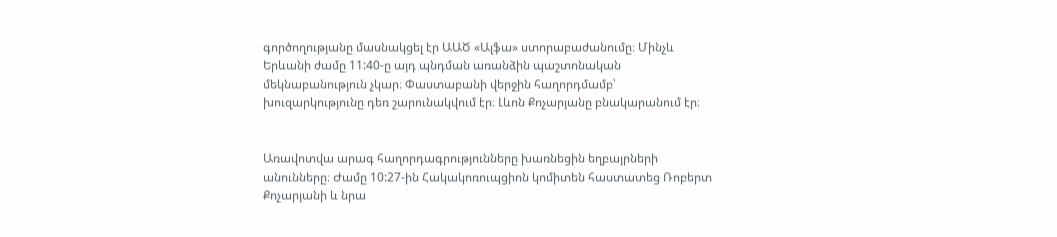գործողությանը մասնակցել էր ԱԱԾ «Ալֆա» ստորաբաժանումը։ Մինչև Երևանի ժամը 11:40-ը այդ պնդման առանձին պաշտոնական մեկնաբանություն չկար։ Փաստաբանի վերջին հաղորդմամբ՝ խուզարկությունը դեռ շարունակվում էր։ Լևոն Քոչարյանը բնակարանում էր։


Առավոտվա արագ հաղորդագրությունները խառնեցին եղբայրների անունները։ Ժամը 10:27-ին Հակակոռուպցիոն կոմիտեն հաստատեց Ռոբերտ Քոչարյանի և նրա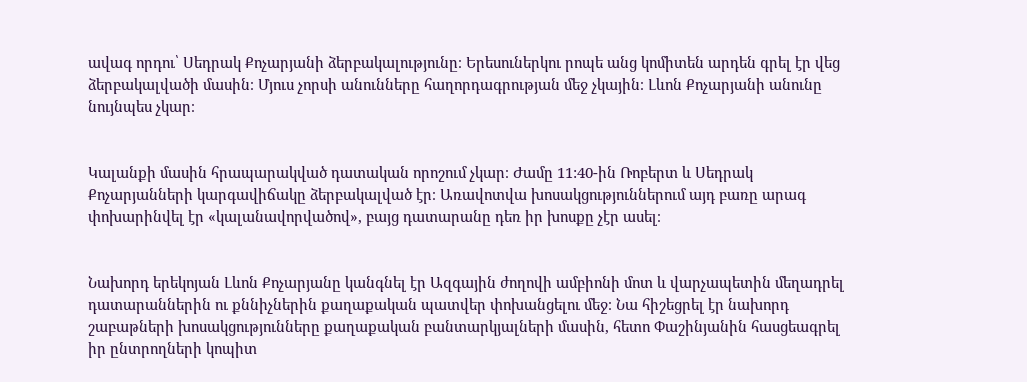ավագ որդու՝ Սեդրակ Քոչարյանի ձերբակալությունը։ Երեսուներկու րոպե անց կոմիտեն արդեն գրել էր վեց ձերբակալվածի մասին։ Մյուս չորսի անունները հաղորդագրության մեջ չկային։ Լևոն Քոչարյանի անունը նույնպես չկար։


Կալանքի մասին հրապարակված դատական որոշում չկար։ Ժամը 11:40-ին Ռոբերտ և Սեդրակ Քոչարյանների կարգավիճակը ձերբակալված էր։ Առավոտվա խոսակցություններում այդ բառը արագ փոխարինվել էր «կալանավորվածով», բայց դատարանը դեռ իր խոսքը չէր ասել։


Նախորդ երեկոյան Լևոն Քոչարյանը կանգնել էր Ազգային ժողովի ամբիոնի մոտ և վարչապետին մեղադրել դատարաններին ու քննիչներին քաղաքական պատվեր փոխանցելու մեջ։ Նա հիշեցրել էր նախորդ շաբաթների խոսակցությունները քաղաքական բանտարկյալների մասին, հետո Փաշինյանին հասցեագրել իր ընտրողների կոպիտ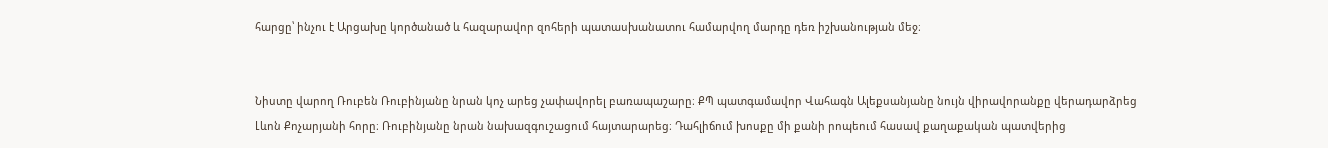հարցը՝ ինչու է Արցախը կործանած և հազարավոր զոհերի պատասխանատու համարվող մարդը դեռ իշխանության մեջ։


Նիստը վարող Ռուբեն Ռուբինյանը նրան կոչ արեց չափավորել բառապաշարը։ ՔՊ պատգամավոր Վահագն Ալեքսանյանը նույն վիրավորանքը վերադարձրեց Լևոն Քոչարյանի հորը։ Ռուբինյանը նրան նախազգուշացում հայտարարեց։ Դահլիճում խոսքը մի քանի րոպեում հասավ քաղաքական պատվերից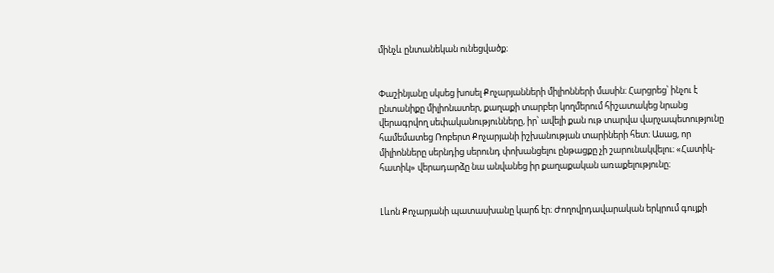մինչև ընտանեկան ունեցվածք։


Փաշինյանը սկսեց խոսել Քոչարյանների միլիոնների մասին։ Հարցրեց՝ ինչու է ընտանիքը միլիոնատեր, քաղաքի տարբեր կողմերում հիշատակեց նրանց վերագրվող սեփականությունները, իր՝ ավելի քան ութ տարվա վարչապետությունը համեմատեց Ռոբերտ Քոչարյանի իշխանության տարիների հետ։ Ասաց, որ միլիոնները սերնդից սերունդ փոխանցելու ընթացքը չի շարունակվելու։ «Հատիկ-հատիկ» վերադարձը նա անվանեց իր քաղաքական առաքելությունը։


Լևոն Քոչարյանի պատասխանը կարճ էր։ Ժողովրդավարական երկրում գույքի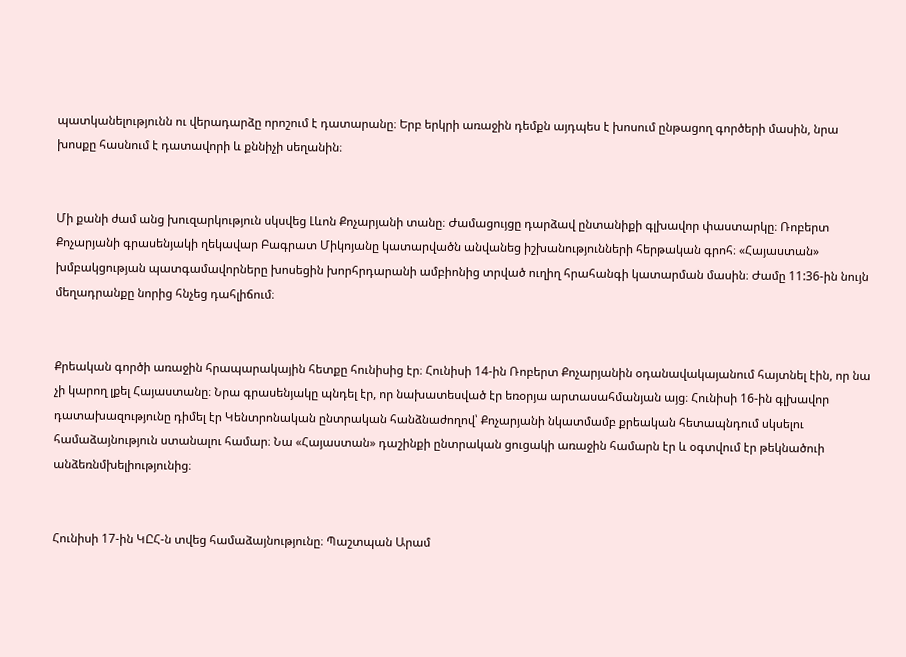պատկանելությունն ու վերադարձը որոշում է դատարանը։ Երբ երկրի առաջին դեմքն այդպես է խոսում ընթացող գործերի մասին, նրա խոսքը հասնում է դատավորի և քննիչի սեղանին։


Մի քանի ժամ անց խուզարկություն սկսվեց Լևոն Քոչարյանի տանը։ Ժամացույցը դարձավ ընտանիքի գլխավոր փաստարկը։ Ռոբերտ Քոչարյանի գրասենյակի ղեկավար Բագրատ Միկոյանը կատարվածն անվանեց իշխանությունների հերթական գրոհ։ «Հայաստան» խմբակցության պատգամավորները խոսեցին խորհրդարանի ամբիոնից տրված ուղիղ հրահանգի կատարման մասին։ Ժամը 11:36-ին նույն մեղադրանքը նորից հնչեց դահլիճում։


Քրեական գործի առաջին հրապարակային հետքը հունիսից էր։ Հունիսի 14-ին Ռոբերտ Քոչարյանին օդանավակայանում հայտնել էին, որ նա չի կարող լքել Հայաստանը։ Նրա գրասենյակը պնդել էր, որ նախատեսված էր եռօրյա արտասահմանյան այց։ Հունիսի 16-ին գլխավոր դատախազությունը դիմել էր Կենտրոնական ընտրական հանձնաժողով՝ Քոչարյանի նկատմամբ քրեական հետապնդում սկսելու համաձայնություն ստանալու համար։ Նա «Հայաստան» դաշինքի ընտրական ցուցակի առաջին համարն էր և օգտվում էր թեկնածուի անձեռնմխելիությունից։


Հունիսի 17-ին ԿԸՀ-ն տվեց համաձայնությունը։ Պաշտպան Արամ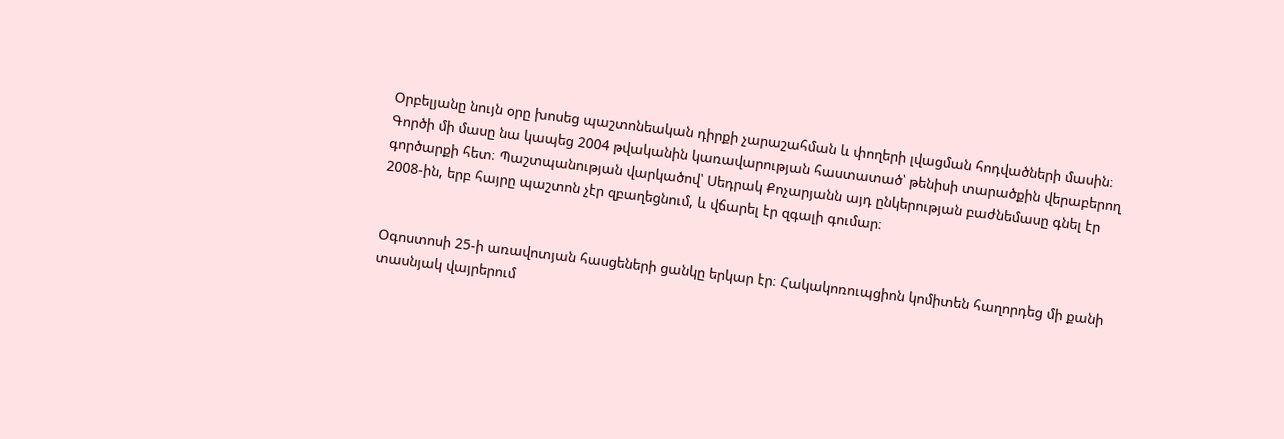Օրբելյանը նույն օրը խոսեց պաշտոնեական դիրքի չարաշահման և փողերի լվացման հոդվածների մասին։ Գործի մի մասը նա կապեց 2004 թվականին կառավարության հաստատած՝ թենիսի տարածքին վերաբերող գործարքի հետ։ Պաշտպանության վարկածով՝ Սեդրակ Քոչարյանն այդ ընկերության բաժնեմասը գնել էր 2008-ին, երբ հայրը պաշտոն չէր զբաղեցնում, և վճարել էր զգալի գումար։


Օգոստոսի 25-ի առավոտյան հասցեների ցանկը երկար էր։ Հակակոռուպցիոն կոմիտեն հաղորդեց մի քանի տասնյակ վայրերում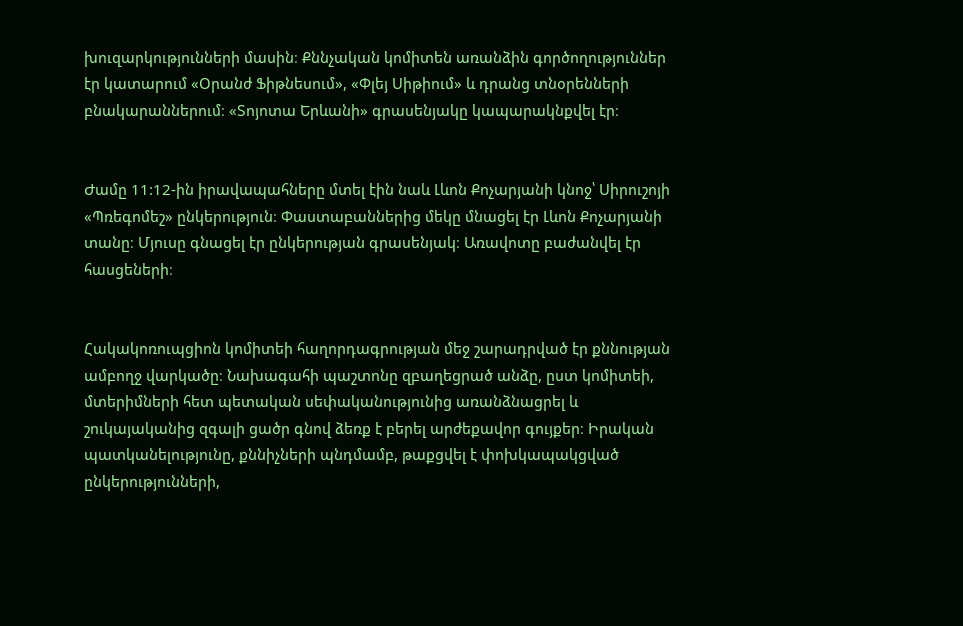խուզարկությունների մասին։ Քննչական կոմիտեն առանձին գործողություններ էր կատարում «Օրանժ Ֆիթնեսում», «Փլեյ Սիթիում» և դրանց տնօրենների բնակարաններում։ «Տոյոտա Երևանի» գրասենյակը կապարակնքվել էր։


Ժամը 11:12-ին իրավապահները մտել էին նաև Լևոն Քոչարյանի կնոջ՝ Սիրուշոյի «Պռեգոմեշ» ընկերություն։ Փաստաբաններից մեկը մնացել էր Լևոն Քոչարյանի տանը։ Մյուսը գնացել էր ընկերության գրասենյակ։ Առավոտը բաժանվել էր հասցեների։


Հակակոռուպցիոն կոմիտեի հաղորդագրության մեջ շարադրված էր քննության ամբողջ վարկածը։ Նախագահի պաշտոնը զբաղեցրած անձը, ըստ կոմիտեի, մտերիմների հետ պետական սեփականությունից առանձնացրել և շուկայականից զգալի ցածր գնով ձեռք է բերել արժեքավոր գույքեր։ Իրական պատկանելությունը, քննիչների պնդմամբ, թաքցվել է փոխկապակցված ընկերությունների,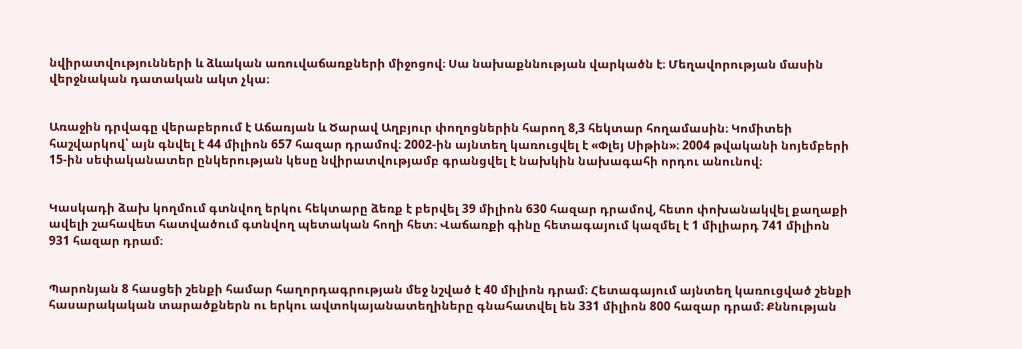նվիրատվությունների և ձևական առուվաճառքների միջոցով։ Սա նախաքննության վարկածն է։ Մեղավորության մասին վերջնական դատական ակտ չկա։


Առաջին դրվագը վերաբերում է Աճառյան և Ծարավ Աղբյուր փողոցներին հարող 8,3 հեկտար հողամասին։ Կոմիտեի հաշվարկով՝ այն գնվել է 44 միլիոն 657 հազար դրամով։ 2002-ին այնտեղ կառուցվել է «Փլեյ Սիթին»։ 2004 թվականի նոյեմբերի 15-ին սեփականատեր ընկերության կեսը նվիրատվությամբ գրանցվել է նախկին նախագահի որդու անունով։


Կասկադի ձախ կողմում գտնվող երկու հեկտարը ձեռք է բերվել 39 միլիոն 630 հազար դրամով, հետո փոխանակվել քաղաքի ավելի շահավետ հատվածում գտնվող պետական հողի հետ։ Վաճառքի գինը հետագայում կազմել է 1 միլիարդ 741 միլիոն 931 հազար դրամ։


Պարոնյան 8 հասցեի շենքի համար հաղորդագրության մեջ նշված է 40 միլիոն դրամ։ Հետագայում այնտեղ կառուցված շենքի հասարակական տարածքներն ու երկու ավտոկայանատեղիները գնահատվել են 331 միլիոն 800 հազար դրամ։ Քննության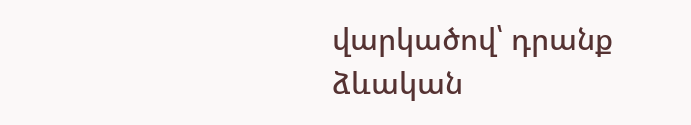վարկածով՝ դրանք ձևական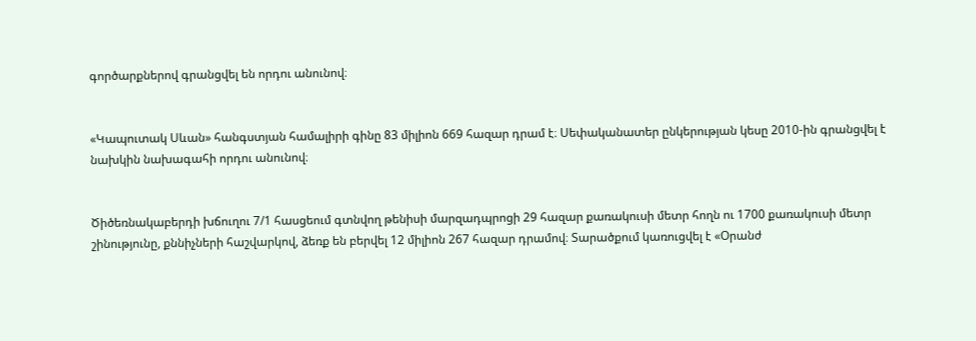գործարքներով գրանցվել են որդու անունով։


«Կապուտակ Սևան» հանգստյան համալիրի գինը 83 միլիոն 669 հազար դրամ է։ Սեփականատեր ընկերության կեսը 2010-ին գրանցվել է նախկին նախագահի որդու անունով։


Ծիծեռնակաբերդի խճուղու 7/1 հասցեում գտնվող թենիսի մարզադպրոցի 29 հազար քառակուսի մետր հողն ու 1700 քառակուսի մետր շինությունը, քննիչների հաշվարկով, ձեռք են բերվել 12 միլիոն 267 հազար դրամով։ Տարածքում կառուցվել է «Օրանժ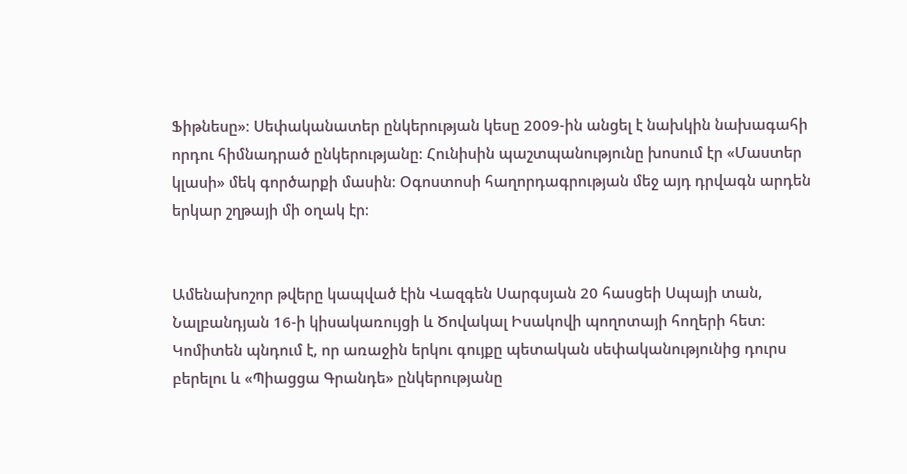Ֆիթնեսը»։ Սեփականատեր ընկերության կեսը 2009-ին անցել է նախկին նախագահի որդու հիմնադրած ընկերությանը։ Հունիսին պաշտպանությունը խոսում էր «Մաստեր կլասի» մեկ գործարքի մասին։ Օգոստոսի հաղորդագրության մեջ այդ դրվագն արդեն երկար շղթայի մի օղակ էր։


Ամենախոշոր թվերը կապված էին Վազգեն Սարգսյան 20 հասցեի Սպայի տան, Նալբանդյան 16-ի կիսակառույցի և Ծովակալ Իսակովի պողոտայի հողերի հետ։ Կոմիտեն պնդում է, որ առաջին երկու գույքը պետական սեփականությունից դուրս բերելու և «Պիացցա Գրանդե» ընկերությանը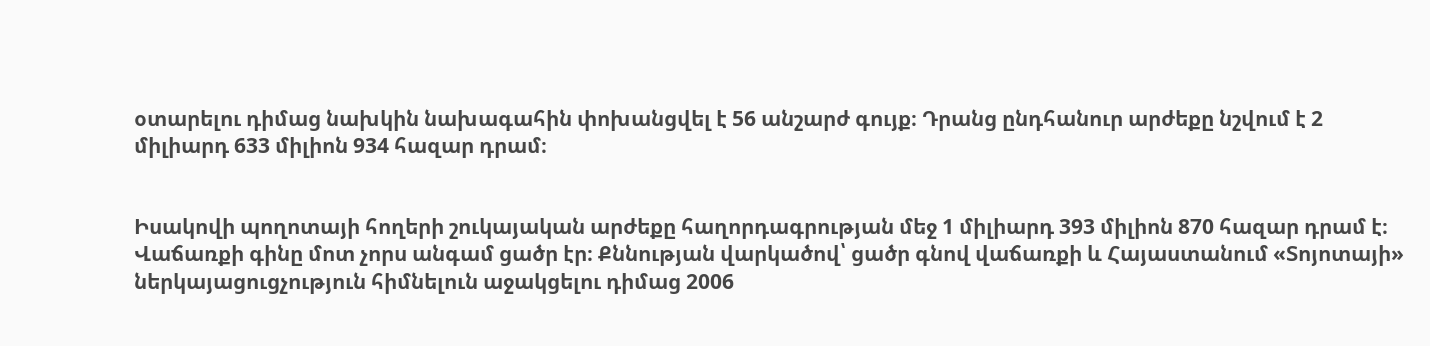օտարելու դիմաց նախկին նախագահին փոխանցվել է 56 անշարժ գույք։ Դրանց ընդհանուր արժեքը նշվում է 2 միլիարդ 633 միլիոն 934 հազար դրամ։


Իսակովի պողոտայի հողերի շուկայական արժեքը հաղորդագրության մեջ 1 միլիարդ 393 միլիոն 870 հազար դրամ է։ Վաճառքի գինը մոտ չորս անգամ ցածր էր։ Քննության վարկածով՝ ցածր գնով վաճառքի և Հայաստանում «Տոյոտայի» ներկայացուցչություն հիմնելուն աջակցելու դիմաց 2006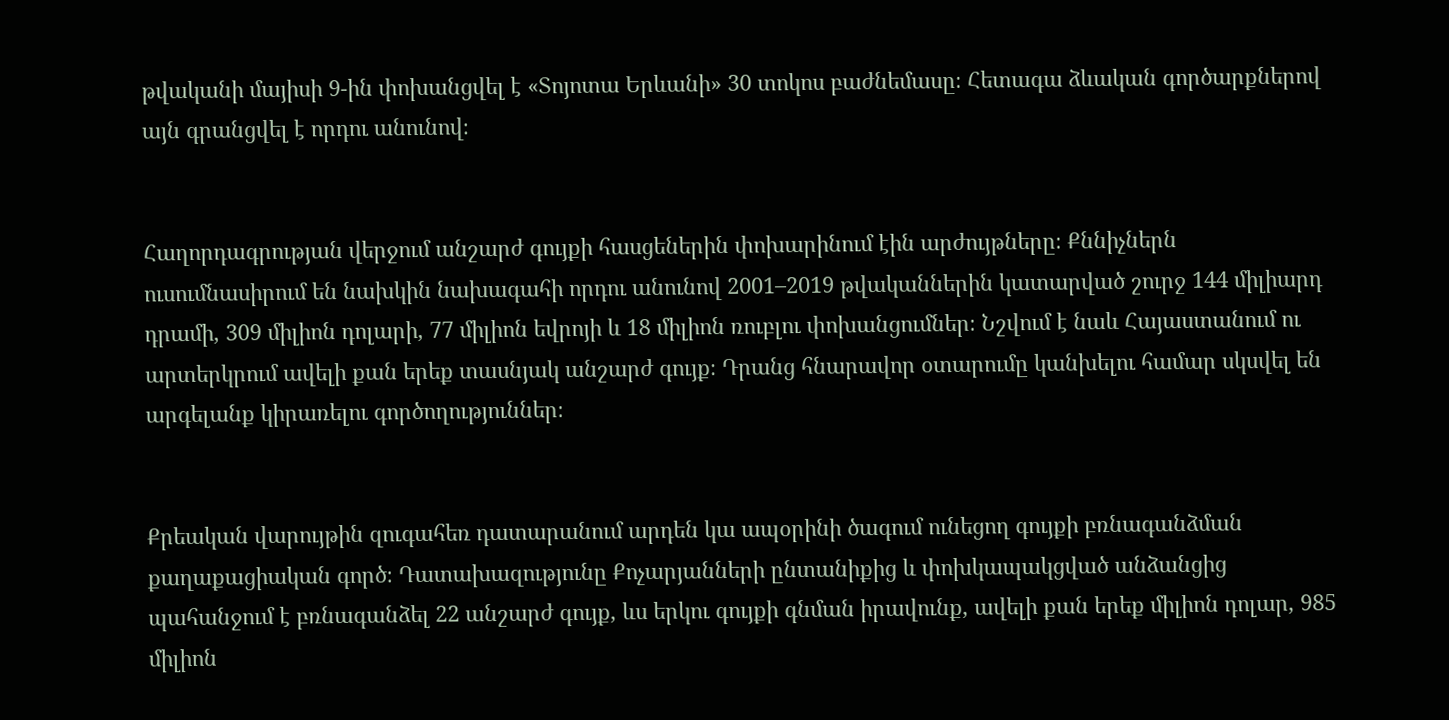թվականի մայիսի 9-ին փոխանցվել է «Տոյոտա Երևանի» 30 տոկոս բաժնեմասը։ Հետագա ձևական գործարքներով այն գրանցվել է որդու անունով։


Հաղորդագրության վերջում անշարժ գույքի հասցեներին փոխարինում էին արժույթները։ Քննիչներն ուսումնասիրում են նախկին նախագահի որդու անունով 2001–2019 թվականներին կատարված շուրջ 144 միլիարդ դրամի, 309 միլիոն դոլարի, 77 միլիոն եվրոյի և 18 միլիոն ռուբլու փոխանցումներ։ Նշվում է նաև Հայաստանում ու արտերկրում ավելի քան երեք տասնյակ անշարժ գույք։ Դրանց հնարավոր օտարումը կանխելու համար սկսվել են արգելանք կիրառելու գործողություններ։


Քրեական վարույթին զուգահեռ դատարանում արդեն կա ապօրինի ծագում ունեցող գույքի բռնագանձման քաղաքացիական գործ։ Դատախազությունը Քոչարյանների ընտանիքից և փոխկապակցված անձանցից պահանջում է բռնագանձել 22 անշարժ գույք, ևս երկու գույքի գնման իրավունք, ավելի քան երեք միլիոն դոլար, 985 միլիոն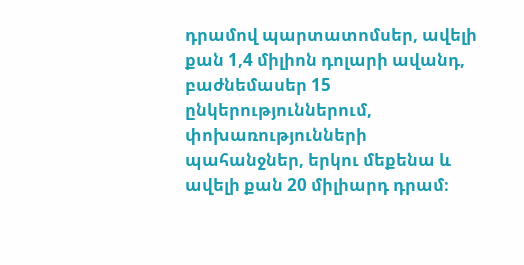դրամով պարտատոմսեր, ավելի քան 1,4 միլիոն դոլարի ավանդ, բաժնեմասեր 15 ընկերություններում, փոխառությունների պահանջներ, երկու մեքենա և ավելի քան 20 միլիարդ դրամ։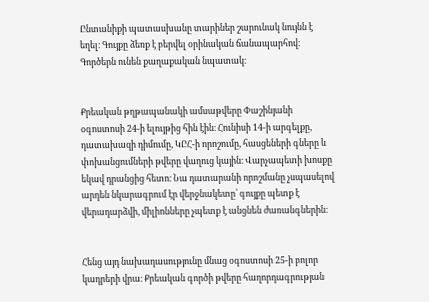Ընտանիքի պատասխանը տարիներ շարունակ նույնն է եղել։ Գույքը ձեռք է բերվել օրինական ճանապարհով։ Գործերն ունեն քաղաքական նպատակ։


Քրեական թղթապանակի ամսաթվերը Փաշինյանի օգոստոսի 24-ի ելույթից հին էին։ Հունիսի 14-ի արգելքը, դատախազի դիմումը, ԿԸՀ-ի որոշումը, հասցեների գները և փոխանցումների թվերը վաղուց կային։ Վարչապետի խոսքը եկավ դրանցից հետո։ Նա դատարանի որոշմանը չսպասելով արդեն նկարագրում էր վերջնակետը՝ գույքը պետք է վերադարձվի, միլիոնները չպետք է անցնեն ժառանգներին։


Հենց այդ նախադասությունը մնաց օգոստոսի 25-ի բոլոր կադրերի վրա։ Քրեական գործի թվերը հաղորդագրության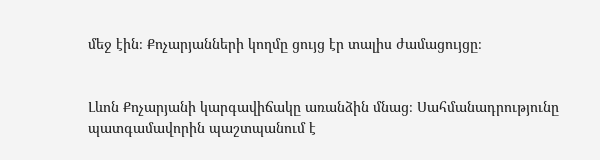մեջ էին։ Քոչարյանների կողմը ցույց էր տալիս ժամացույցը։


Լևոն Քոչարյանի կարգավիճակը առանձին մնաց։ Սահմանադրությունը պատգամավորին պաշտպանում է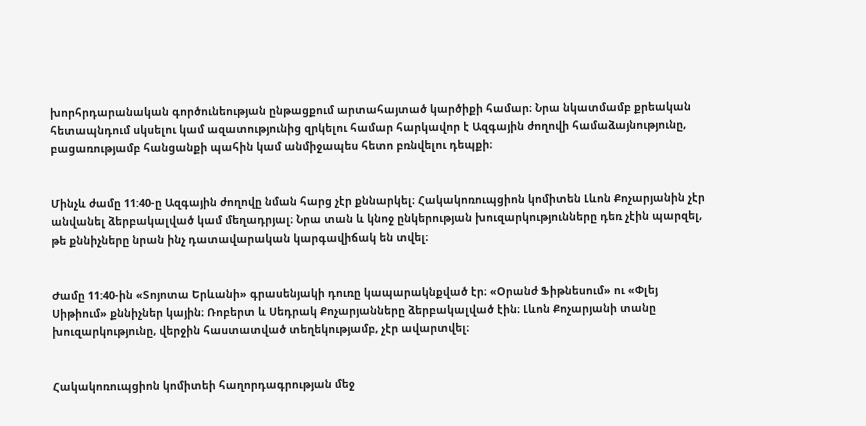խորհրդարանական գործունեության ընթացքում արտահայտած կարծիքի համար։ Նրա նկատմամբ քրեական հետապնդում սկսելու կամ ազատությունից զրկելու համար հարկավոր է Ազգային ժողովի համաձայնությունը, բացառությամբ հանցանքի պահին կամ անմիջապես հետո բռնվելու դեպքի։


Մինչև ժամը 11:40-ը Ազգային ժողովը նման հարց չէր քննարկել։ Հակակոռուպցիոն կոմիտեն Լևոն Քոչարյանին չէր անվանել ձերբակալված կամ մեղադրյալ։ Նրա տան և կնոջ ընկերության խուզարկությունները դեռ չէին պարզել, թե քննիչները նրան ինչ դատավարական կարգավիճակ են տվել։


Ժամը 11:40-ին «Տոյոտա Երևանի» գրասենյակի դուռը կապարակնքված էր։ «Օրանժ Ֆիթնեսում» ու «Փլեյ Սիթիում» քննիչներ կային։ Ռոբերտ և Սեդրակ Քոչարյանները ձերբակալված էին։ Լևոն Քոչարյանի տանը խուզարկությունը, վերջին հաստատված տեղեկությամբ, չէր ավարտվել։


Հակակոռուպցիոն կոմիտեի հաղորդագրության մեջ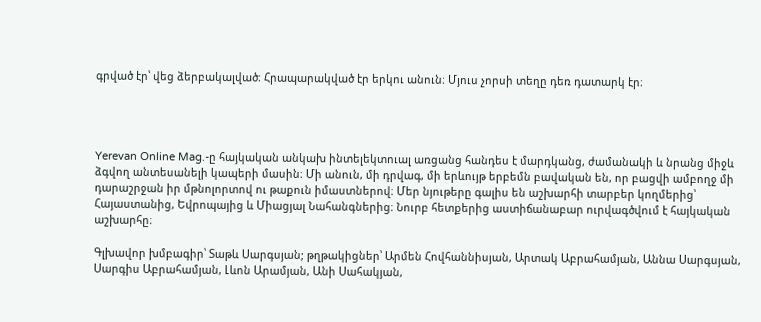գրված էր՝ վեց ձերբակալված։ Հրապարակված էր երկու անուն։ Մյուս չորսի տեղը դեռ դատարկ էր։




Yerevan Online Mag.-ը հայկական անկախ ինտելեկտուալ առցանց հանդես է մարդկանց, ժամանակի և նրանց միջև ձգվող անտեսանելի կապերի մասին։ Մի անուն, մի դրվագ, մի երևույթ երբեմն բավական են, որ բացվի ամբողջ մի դարաշրջան իր մթնոլորտով ու թաքուն իմաստներով։ Մեր նյութերը գալիս են աշխարհի տարբեր կողմերից՝ Հայաստանից, Եվրոպայից և Միացյալ Նահանգներից։ Նուրբ հետքերից աստիճանաբար ուրվագծվում է հայկական աշխարհը։

Գլխավոր խմբագիր՝ Տաթև Սարգսյան; թղթակիցներ՝ Արմեն Հովհաննիսյան, Արտակ Աբրահամյան, Աննա Սարգսյան, Սարգիս Աբրահամյան, Լևոն Արամյան, Անի Սահակյան,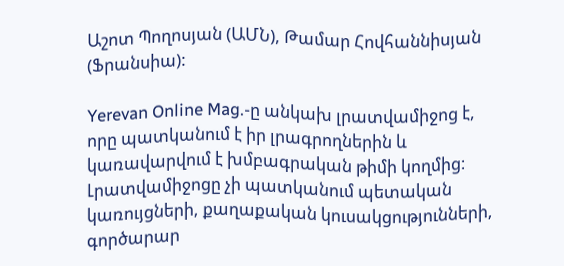Աշոտ Պողոսյան (ԱՄՆ), Թամար Հովհաննիսյան (Ֆրանսիա):

Yerevan Online Mag.-ը անկախ լրատվամիջոց է, որը պատկանում է իր լրագրողներին և կառավարվում է խմբագրական թիմի կողմից։ Լրատվամիջոցը չի պատկանում պետական կառույցների, քաղաքական կուսակցությունների, գործարար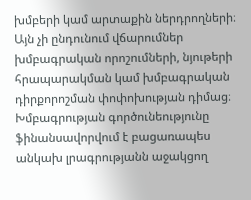խմբերի կամ արտաքին ներդրողների։ Այն չի ընդունում վճարումներ խմբագրական որոշումների, նյութերի հրապարակման կամ խմբագրական դիրքորոշման փոփոխության դիմաց։ Խմբագրության գործունեությունը ֆինանսավորվում է բացառապես անկախ լրագրությանն աջակցող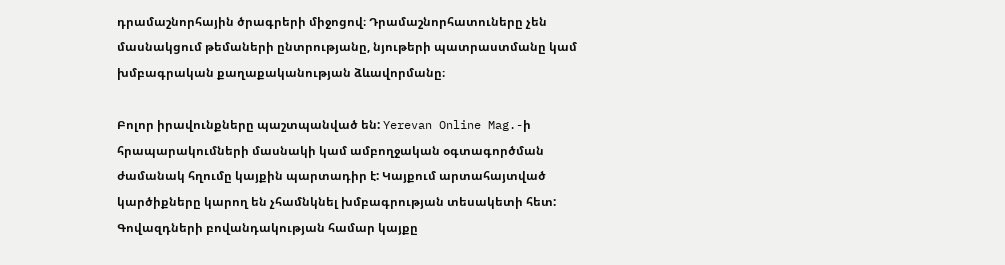դրամաշնորհային ծրագրերի միջոցով։ Դրամաշնորհատուները չեն մասնակցում թեմաների ընտրությանը, նյութերի պատրաստմանը կամ խմբագրական քաղաքականության ձևավորմանը։

Բոլոր իրավունքները պաշտպանված են: Yerevan Online Mag.-ի հրապարակումների մասնակի կամ ամբողջական օգտագործման ժամանակ հղումը կայքին պարտադիր է: Կայքում արտահայտված կարծիքները կարող են չհամնկնել խմբագրության տեսակետի հետ: Գովազդների բովանդակության համար կայքը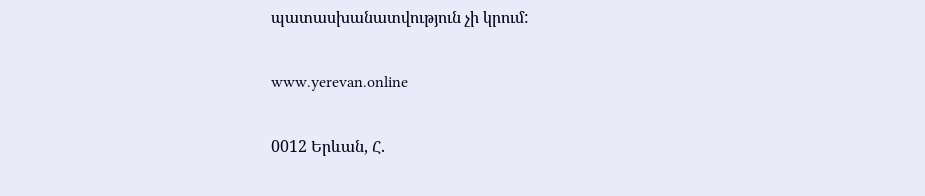պատասխանատվություն չի կրում:

www.yerevan.online

0012 Երևան, Հ.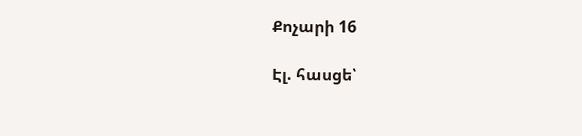Քոչարի 16

Էլ. հասցե՝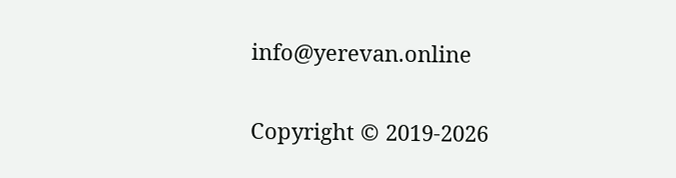info@yerevan.online

Copyright © 2019-2026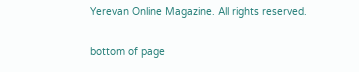Yerevan Online Magazine. All rights reserved.

bottom of page